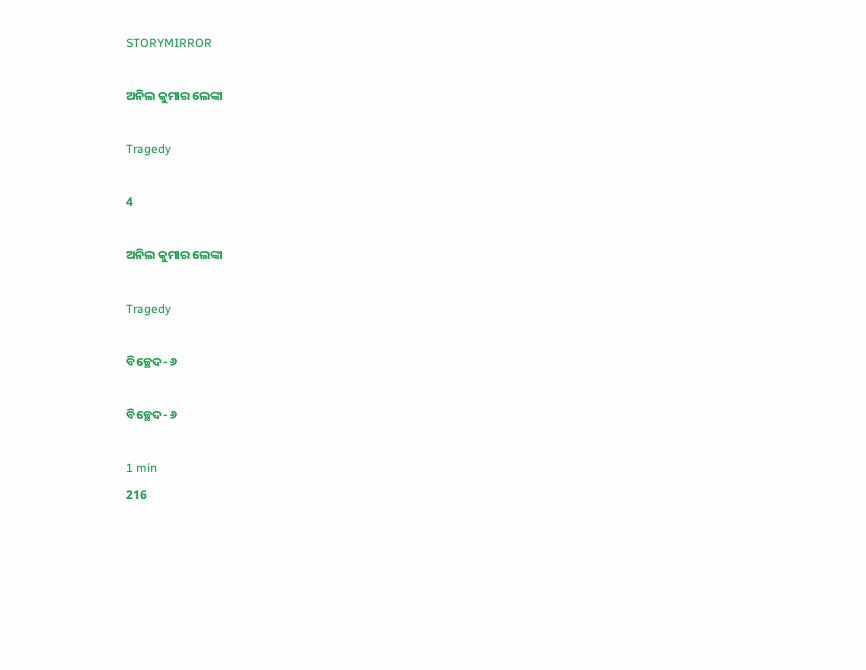STORYMIRROR

ଅନିଲ କୁମାର ଲେଙ୍କା

Tragedy

4

ଅନିଲ କୁମାର ଲେଙ୍କା

Tragedy

ବିଚ୍ଛେଦ- ୬

ବିଚ୍ଛେଦ- ୬

1 min
216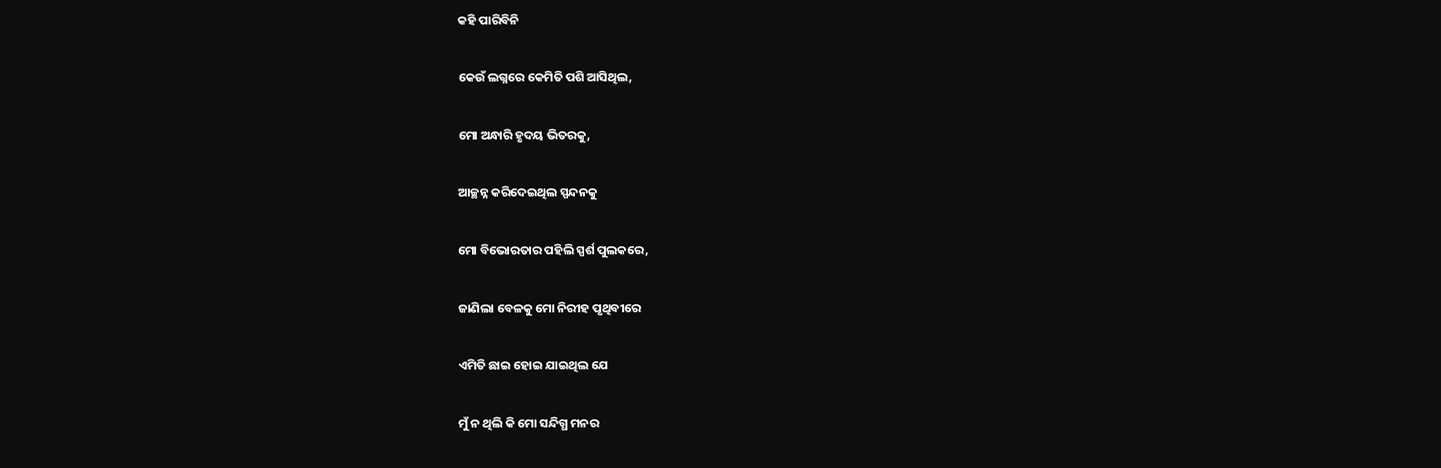କହି ପାରିବିନି

କେଉଁ ଲଗ୍ନରେ କେମିତି ପଶି ଆସିଥିଲ,

ମୋ ଅନ୍ଧାରି ହୃଦୟ ଭିତରକୁ,

ଆଚ୍ଛନ୍ନ କରିଦେଇଥିଲ ସ୍ପନ୍ଦନକୁ

ମୋ ବିଭୋରତାର ପହିଲି ସ୍ପର୍ଶ ପୁଲକରେ,

ଜାଣିଲା ବେଳକୁ ମୋ ନିରୀହ ପୃଥିବୀରେ

ଏମିତି ଛାଇ ହୋଇ ଯାଇଥିଲ ଯେ

ମୁଁ ନ ଥିଲି କି ମୋ ସନ୍ଦିଗ୍ଧ ମନର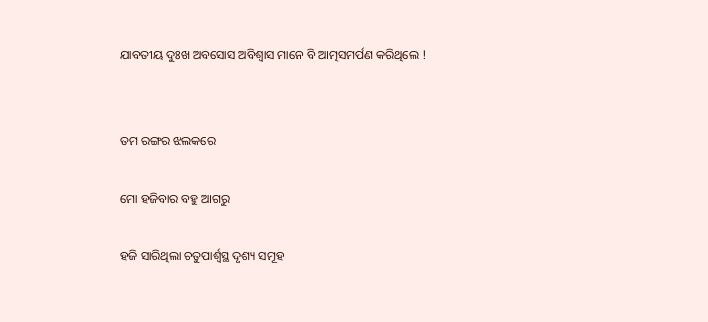ଯାବତୀୟ ଦୁଃଖ ଅବସୋସ ଅବିଶ୍ୱାସ ମାନେ ବି ଆତ୍ମସମର୍ପଣ କରିଥିଲେ !


ତମ ରଙ୍ଗର ଝଲକରେ

ମୋ ହଜିବାର ବହୁ ଆଗରୁ

ହଜି ସାରିଥିଲା ଚତୁପାର୍ଶ୍ୱସ୍ଥ ଦୃଶ୍ୟ ସମୂହ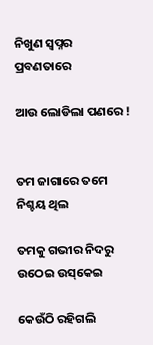ନିଖୁଣ ସ୍ୱପ୍ନର ପ୍ରବଣତାରେ

ଆଉ ଲୋଡିଲା ପଣରେ !


ତମ ଜାଗାରେ ତମେ ନିଶ୍ଚୟ ଥିଲ

ତମକୁ ଗଭୀର ନିଦରୁ ଉଠେଇ ଉସ୍‌କେଇ

କେଉଁଠି ରହିଗଲି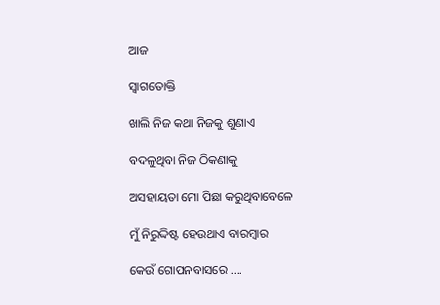ଆଜ

ସ୍ୱାଗତୋକ୍ତି

ଖାଲି ନିଜ କଥା ନିଜକୁ ଶୁଣାଏ

ବଦଳୁଥିବା ନିଜ ଠିକଣାକୁ

ଅସହାୟତା ମୋ ପିଛା କରୁଥିବାବେଳେ

ମୁଁ ନିରୁଦ୍ଦିଷ୍ଟ ହେଉଥାଏ ବାରମ୍ବାର

କେଉଁ ଗୋପନବାସରେ ....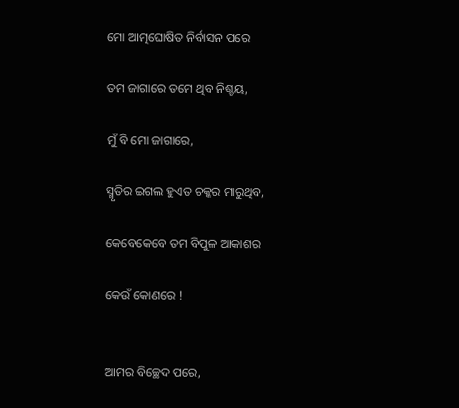ମୋ ଆତ୍ମଘୋଷିତ ନିର୍ବାସନ ପରେ

ତମ ଜାଗାରେ ତମେ ଥିବ ନିଶ୍ଚୟ,

ମୁଁ ବି ମୋ ଜାଗାରେ,

ସ୍ମୃତିର ଇଗଲ ହୁଏତ ଚକ୍କର ମାରୁଥିବ,

କେବେକେବେ ତମ ବିପୁଳ ଆକାଶର

କେଉଁ କୋଣରେ !


ଆମର ବିଚ୍ଛେଦ ପରେ,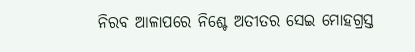ନିରବ ଆଳାପରେ ନିଶ୍ଚେ ଅତୀତର ସେଇ ମୋହଗ୍ରସ୍ତ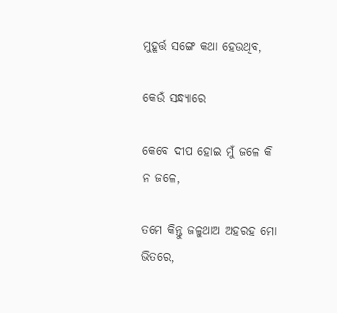ମୁହୂର୍ତ୍ତ ସଙ୍ଗେ କଥା ହେଉଥିବ,

କେଉଁ ସନ୍ଧ୍ୟାରେ

କେବେ ଦୀପ ହୋଇ ମୁଁ ଜଳେ କି ନ ଜଳେ,

ତମେ କିନ୍ତୁ ଜଳୁଥାଅ ଅହରହ ମୋ ଭିତରେ,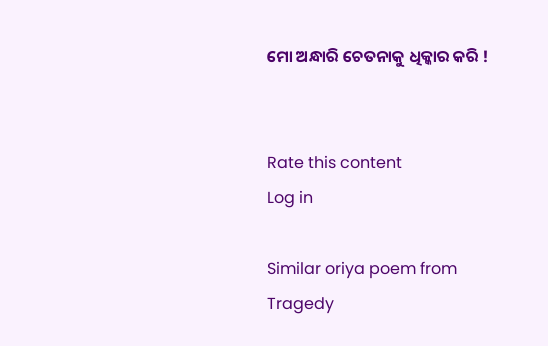ମୋ ଅନ୍ଧାରି ଚେତନାକୁ ଧିକ୍କାର କରି !


Rate this content
Log in

Similar oriya poem from Tragedy